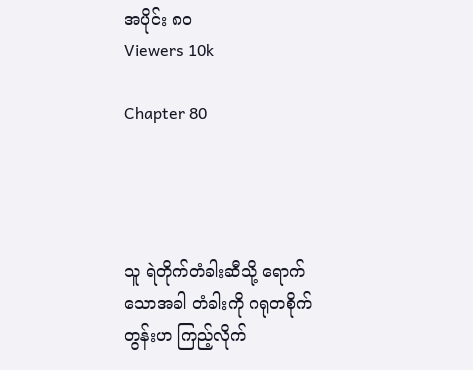အပိုင်း ၈၀
Viewers 10k

Chapter 80




သူ ရဲတိုက်တံခါးဆီသို့ ရောက်သောအခါ တံခါးကို ဂရုတစိုက်တွန်းဟ ကြည့်လိုက်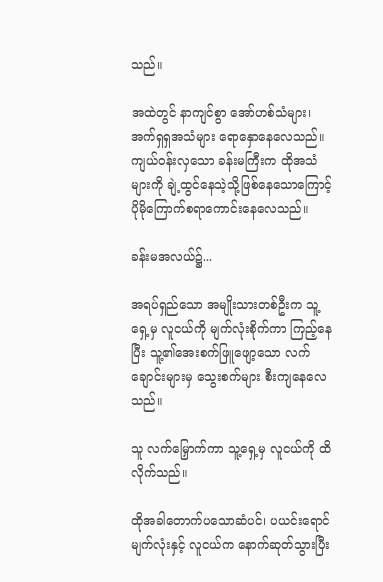သည်။

အထဲတွင် နာကျင်စွာ အော်ဟစ်သံများ၊ အက်ရှရှအသံများ ရော‌နှောနေလေသည်။ ကျယ်၀န်းလှသော ခန်းမကြီးက ထိုအသံများကို ချဲ့ထွင်နေသဲ့သို့ဖြစ်နေသောကြောင့် ပိုမိုကြောက်စရာကောင်းနေလေသည်။

ခန်းမအလယ်၌...

အရပ်ရှည်သော အမျိုးသားတစ်ဦးက သူ့ရှေ့မှ လူငယ်ကို မျက်လုံးစိုက်ကာ ကြည့်နေပြီး သူ့၏‌အေးစက်ဖြူဖျော့သော လက်ချောင်းများမှ သွေးစက်များ စီးကျနေလေသည်။

သူ လက်မြှောက်ကာ သူ့ရှေ့မှ လူငယ်ကို ထိလိုက်သည်။

ထိုအခါတောက်ပသောဆံပင်၊ ပယင်းရောင်မျက်လုံးနှင့် လူငယ်က နောက်ဆုတ်သွားပြီး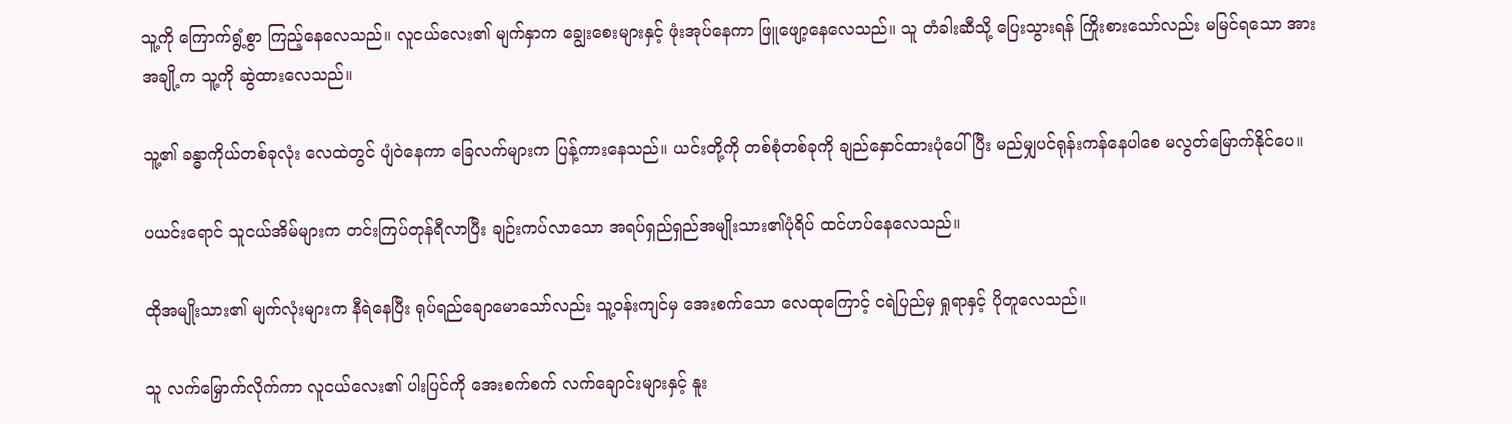သူ့ကို ကြောက်ရွံ့စွာ ကြည့်နေလေသည်။ လူငယ်လေး၏ မျက်နှာက ချွေးစေးများနှင့် ဖုံးအုပ်နေကာ ဖြူဖျော့နေလေသည်။ သူ တံခါးဆီသို့ ပြေးသွားရန် ကြိုးစားသော်လည်း မမြင်ရသော အားအချို့က သူ့ကို ဆွဲထားလေသည်။

သူ့၏ ခန္ဓာကိုယ်တစ်ခုလုံး လေထဲတွင် ပျံဝဲနေကာ ခြေလက်များက ပြန့်ကားနေသည်။ ယင်းတို့ကို တစ်စုံတစ်ခုကို ချည်နှောင်ထားပုံပေါ်ပြီး မည်မျှပင်ရုန်းကန်နေပါစေ မလွတ်မြောက်နိုင်ပေ။

ပယင်းရောင် သူငယ်အိမ်များက တင်းကြပ်တုန်ရီလာပြီး ချဉ်းကပ်လာသော အရပ်ရှည်ရှည်အမျိုးသား၏ပုံရိပ် ထင်ဟပ်နေလေသည်။

ထိုအမျိုးသား၏ မျက်လုံးများက နီရဲနေပြီး ရုပ်ရည်ချောမောသော်လည်း သူ့၀န်းကျင်မှ အေးစက်သော လေထုကြောင့် ငရဲပြည်မှ ရှုရာနှင့် ပိုတူလေသည်။

သူ လက်မြှောက်လိုက်ကာ လူငယ်လေး၏ ပါးပြင်ကို အေးစက်စက် လက်ချောင်းများနှင့် နူး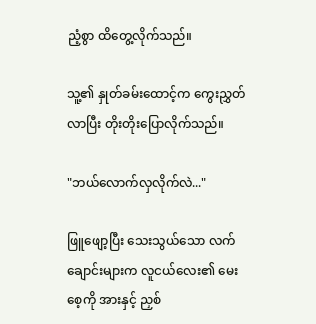ညံ့စွာ ထိတွေ့လိုက်သည်။

သူ့၏ နှုတ်ခမ်း‌ထောင့်က ကွေးညွှတ်လာပြီး တိုးတိုးပြောလိုက်သည်။

"ဘယ်လောက်လှလိုက်လဲ..."

ဖြူဖျော့ပြီး သေးသွယ်သော လက်ချောင်းများက လူငယ်လေး၏ မေးစေ့ကို အားနှင့် ညှစ်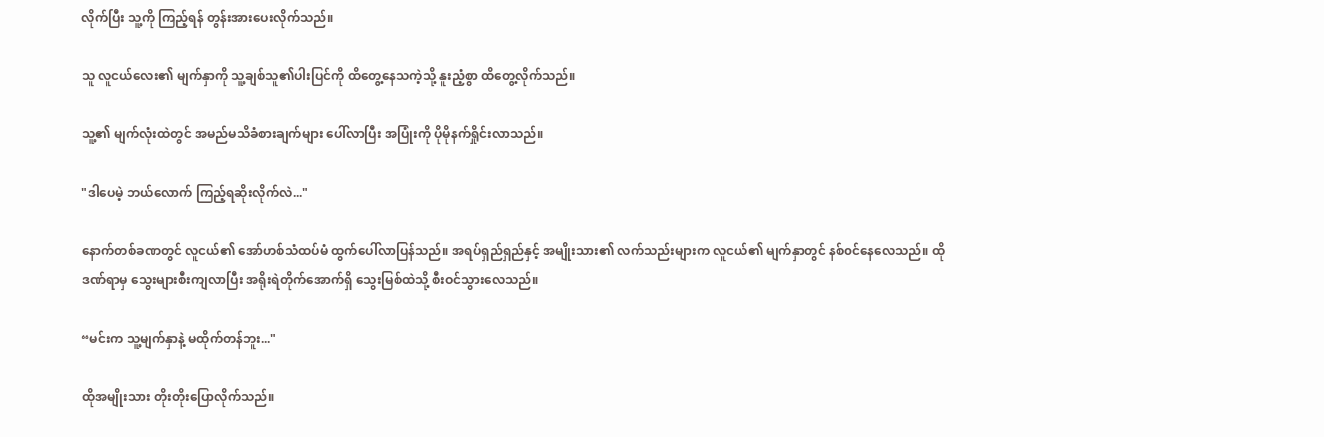လိုက်ပြီး သူ့ကို ကြည့်ရန် တွန်းအားပေးလိုက်သည်။

သူ လူငယ်လေး၏ မျက်နှာကို သူ့ချစ်သူ၏ပါးပြင်ကို ထိတွေ့နေသကဲ့သို့ နူးညံ့စွာ ထိတွေ့လိုက်သည်။

သူ့၏ မျက်လုံးထဲတွင် အမည်မသိခံစားချက်များ ပေါ်လာပြီး အပြုံးကို ပိုမိုနက်ရှိုင်းလာသည်။

"ဒါပေမဲ့ ဘယ်လောက် ကြည့်ရဆိုးလိုက်လဲ..."

နောက်တစ်ခဏတွင် လူငယ်၏ အော်ဟစ်သံထပ်မံ ထွက်ပေါ်လာပြန်သည်။ အရပ်ရှည်ရှည်နှင့် အမျိုးသား၏ လက်သည်းများက လူငယ်၏ မျက်နှာတွင် နစ်၀င်နေလေသည်။ ထိုဒဏ်ရာမှ သွေးများစီးကျလာပြီး ‌အရိုးရဲတိုက်အောက်ရှိ သွေးမြစ်ထဲသို့ စီးဝင်သွားလေသည်။

“မင်းက သူ့မျက်နှာနဲ့ မထိုက်တန်ဘူး..."

ထိုအမျိုးသား တိုးတိုးပြောလိုက်သည်။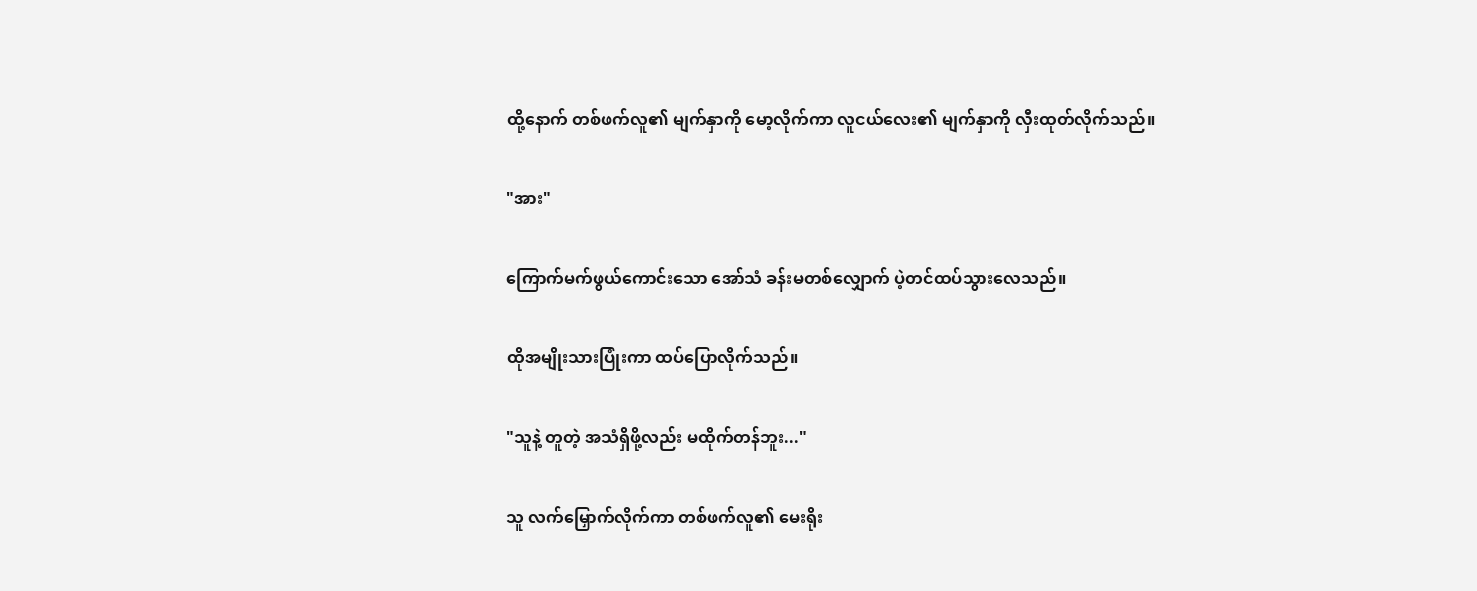ထို့နောက် တစ်ဖက်လူ၏ မျက်နှာကို မော့လိုက်ကာ လူငယ်လေး၏ မျက်နှာကို လှီးထုတ်လိုက်သည်။

"အား"

ကြောက်မက်ဖွယ်ကောင်းသော အော်သံ ခန်းမတစ်လျှောက် ပဲ့တင်ထပ်သွားလေသည်။

ထိုအမျိုးသားပြုံးကာ ထပ်ပြောလိုက်သည်။

"သူနဲ့ တူတဲ့ အသံရှိဖို့လည်း မထိုက်တန်ဘူး..."

သူ လက်မြှောက်လိုက်ကာ တစ်ဖက်လူ၏ မေးရိုး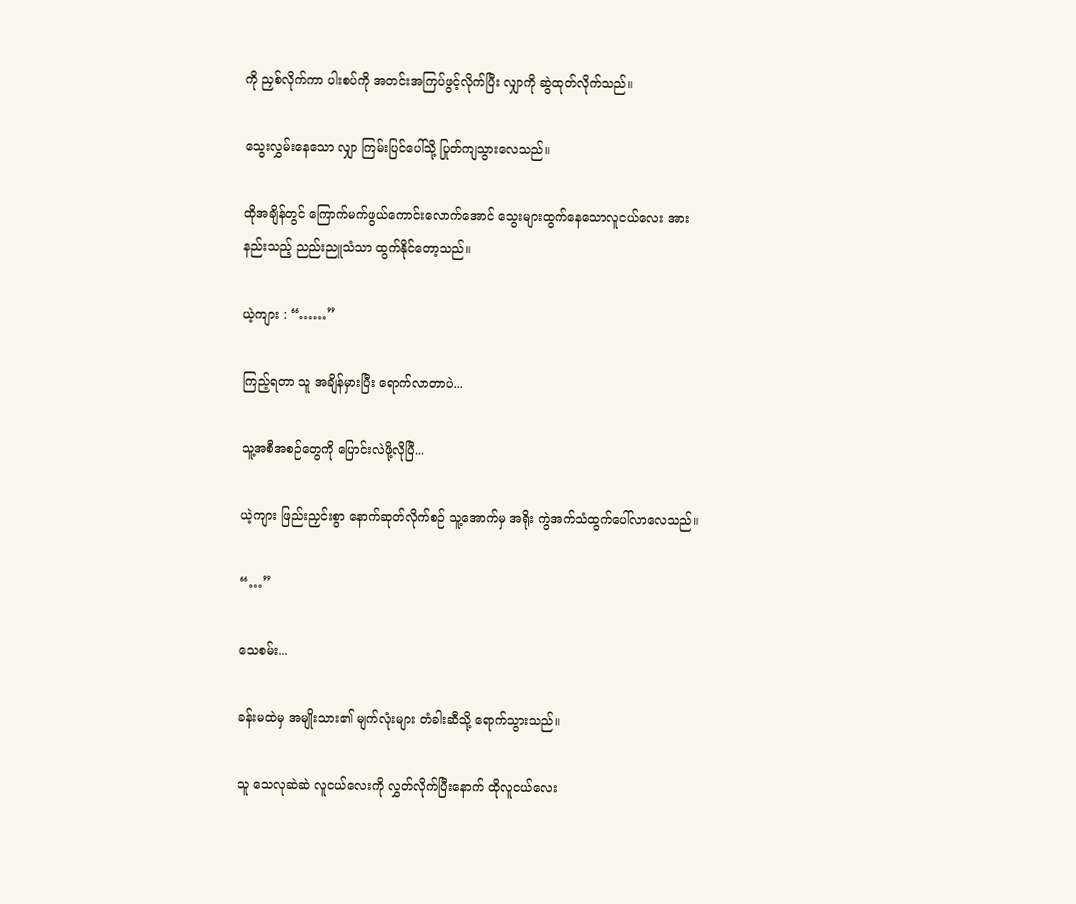ကို ညှစ်လိုက်ကာ ပါးစပ်ကို အတင်းအကြပ်ဖွင့်လိုက်ပြီး လျှာကို ဆွဲထုတ်လိုက်သည်။

သွေးလွှမ်းနေသော လျှာ ကြမ်းပြင်ပေါ်သို့ ပြုတ်ကျသွားလေသည်။

ထိုအချိန်တွင် ကြောက်မက်ဖွယ်ကောင်းလောက်အောင် သွေးများထွက်နေသောလူငယ်လေး အားနည်းသည့် ညည်းညူသံသာ ထွက်နိုင်တော့သည်။

ယဲ့ကျား : “……”

ကြည့်ရတာ သူ အချိန်မှားပြီး ရောက်လာတာပဲ...

သူ့အစီအစဉ်တွေကို ပြောင်းလဲဖို့လိုပြီ...

ယဲ့ကျား ဖြည်းညှင်းစွာ နောက်ဆုတ်လိုက်စဉ် သူ့အောက်မှ အရိုး ကွဲအက်သံထွက်ပေါ်လာလေသည်။

“…”

သေစမ်း...

ခန်းမထဲမှ အမျိုးသား၏ မျက်လုံးများ တံခါးဆီသို့ ရောက်သွားသည်။

သူ သေလုဆဲဆဲ လူငယ်လေးကို လွှတ်လိုက်ပြီးနောက် ထိုလူငယ်လေး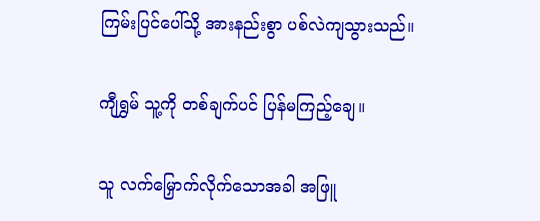ကြမ်းပြင်ပေါ်သို့ အားနည်းစွာ ပစ်လဲကျသွားသည်။

ကျီရွှမ် သူ့ကို တစ်ချက်ပင် ပြန်မကြည့်ချေ။

သူ လက်မြှောက်လိုက်သောအခါ အဖြူ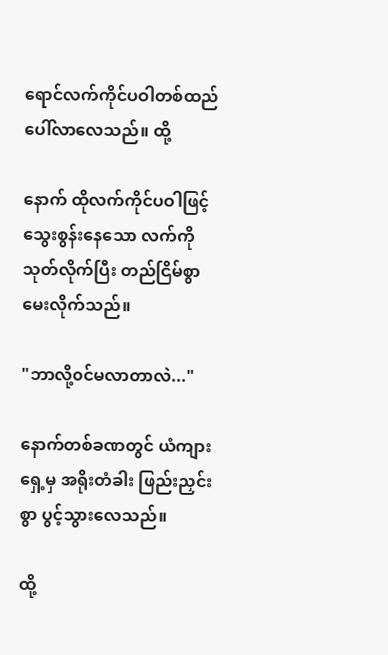ရောင်လက်ကိုင်ပဝါတစ်ထည်ပေါ်လာလေသည်။ ထို့

နောက် ထိုလက်ကိုင်ပဝါဖြင့် သွေးစွန်းနေသော လက်ကို သုတ်လိုက်ပြီး တည်ငြိမ်စွာ မေးလိုက်သည်။

"ဘာလို့၀င်မလာတာလဲ..."

နောက်တစ်ခဏတွင် ယံကျားရှေ့မှ အရိုးတံခါး ဖြည်းညှင်းစွာ ပွင့်သွားလေသည်။

ထို့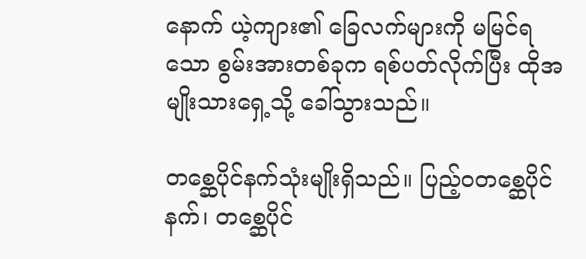နောက် ယဲ့ကျား၏ ခြေလက်များကို မမြင်ရသော စွမ်းအားတစ်ခုက ရစ်ပတ်လိုက်ပြီး ထိုအမျိုးသားရှေ့သို့ ခေါ်သွားသည်။

တစ္ဆေပိုင်နက်သုံးမျိုးရှိသည်။ ပြည့်၀တစ္ဆေပိုင်နက်၊ တစ္ဆေပိုင်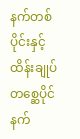နက်တစ်ပိုင်းနှင့် ထိန်းချုပ်တစ္ဆေပိုင်နက်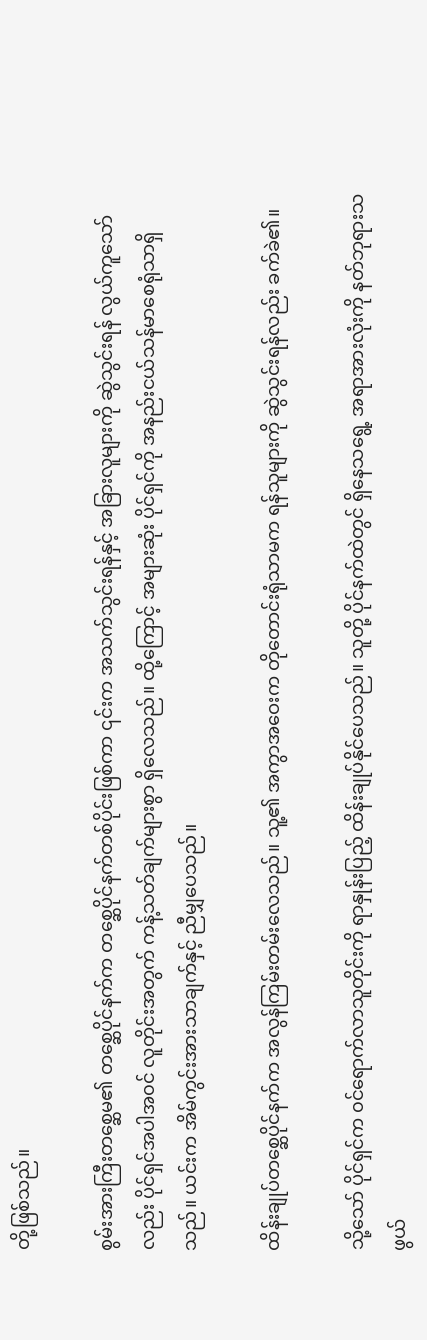တို့ဖြစ်သည်။

စွမ်းအားကြီးတစ္ဆေမ၏ တစ္ဆေပိုင်နက်က တစ္ဆေပိုင်နက်တစ်ပိုင်းဖြစ်ကာ ၎င်းက အသက်သွင်းရန်နှင့် အခြားလူများကို ဆွဲသွင်းရန် လွယ်ကူသော်လည်း ပိုင်ရှင်အပါအ၀င် လူတိုင်းအတွက် ကန့်သတ်ချက်များစွာ ရှိလေသည်။ ထို့ကြောင့် အများဆုံး ပိုင်ရှင်ကို အနည်းငယ်သန်မာစေရုံသာရှိသည်။ ယင်းက အိမ်ကွင်းအားသာချက်နှင့် ညီမျှပေသည်။

ထိန်းချုပ်တစ္ဆေပိုင်နက်က အလွန်ကြမ်းတမ်းလေသည်။ သူ့၏ အကွာအဝေးက တိုတောင်းရုံသာမက ရန်သူများကို ဆွဲသွင်းရန်လည်း ခက်ခဲ၏။

သို့သော် ပိုင်ရှင်က ၀င်ရောက်လာသူတိုင်းကို ရာနှုန်းပြည့် ထိန်းချုပ်နိုင်ပေသည်။ သူတို့ ပိုင်နက်ထဲတွင် ရှိနေသရွေ့ အရာအားလုံးကို နတ်ဘုရားသဖွယ်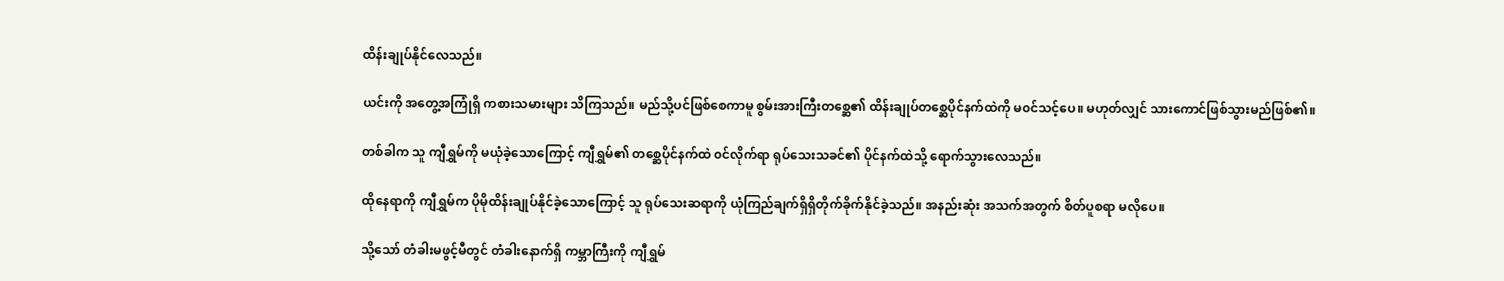ထိန်းချုပ်နိုင်လေသည်။

ယင်းကို အတွေ့အကြုံရှိ ကစားသမားများ သိကြသည်။ မည်သို့ပင်ဖြစ်စေကာမူ စွမ်းအားကြီးတစ္ဆေ၏ ထိန်းချုပ်တစ္ဆေပိုင်နက်ထဲကို မ၀င်သင့်ပေ။ မဟုတ်လျှင် သားကောင်ဖြစ်သွားမည်ဖြစ်၏။

တစ်ခါက သူ ကျီရွှမ်ကို မယုံခဲ့သောကြောင့် ကျီရွှမ်၏ တ‌စ္ဆေပိုင်နက်ထဲ ၀င်လိုက်ရာ ရုပ်သေးသခင်၏ ပိုင်နက်ထဲသို့ ရောက်သွားလေသည်။

ထိုနေရာကို ကျီရွှမ်က ပိုမိုထိန်းချုပ်နိုင်ခဲ့သောကြောင့် သူ ရုပ်သေးဆရာကို ယုံကြည်ချက်ရှိရှိတိုက်ခိုက်နိုင်ခဲ့သည်။ အနည်းဆုံး အသက်အတွက် စိတ်ပူစရာ မလိုပေ။

သို့သော် တံခါးမဖွင့်မီတွင် တံခါးနောက်ရှိ ကမ္ဘာကြီးကို ကျီရွှမ်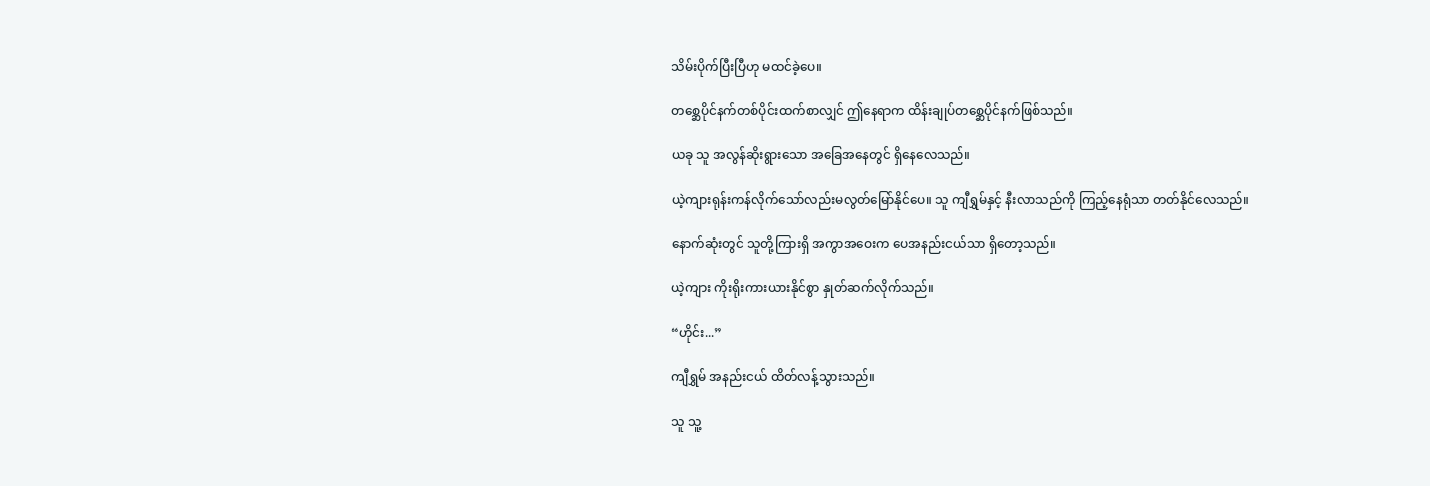သိမ်းပိုက်ပြီးပြီဟု မထင်ခဲ့ပေ။

တစ္ဆေပိုင်နက်တစ်ပိုင်းထက်စာလျှင် ဤနေရာက ထိန်းချုပ်တစ္ဆေပိုင်နက်ဖြစ်သည်။

ယခု သူ အလွန်ဆိုးရွားသော အခြေအနေတွင် ရှိနေလေသည်။

ယဲ့ကျားရုန်းကန်လိုက်သော်လည်းမလွတ်မြော်နိုင်ပေ။ သူ ကျီရွှမ်နှင့် နီးလာသည်ကို ကြည့်နေရုံသာ တတ်နိုင်လေသည်။

နောက်ဆုံးတွင် သူတို့ကြားရှိ အကွာအဝေးက ပေအနည်းငယ်သာ ရှိတော့သည်။

ယဲ့ကျား ကိုးရိုးကားယားနိုင်စွာ နှုတ်ဆက်လိုက်သည်။

“ဟိုင်း...”

ကျီရွှမ် အနည်းငယ် ထိတ်လန့်သွားသည်။

သူ သူ့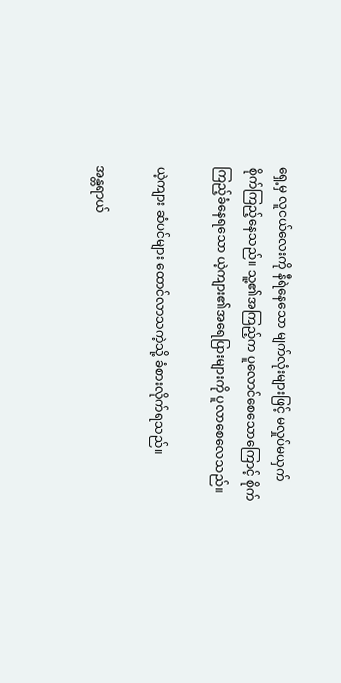ရှေ့မှ လူငယ်လေးကို နီရဲနေသော မျက်လုံးများဖြင့် မလှုပ်မယှက် စိုက်ကြည့်နေသည်။ သူ့၏အကြည့်က ပူလောင်စေသောကြောင့် စိုက်ကြည့်ခံနေရသော ယဲ့ကျား၏အရေပြားများကို ပူလာစေလေသည်။

ယဲ့ကျား ဆံပင်များ ထောင်လာသကဲ့သို့ ခံစားလိုက်ရသည်။

အန္တရာယ်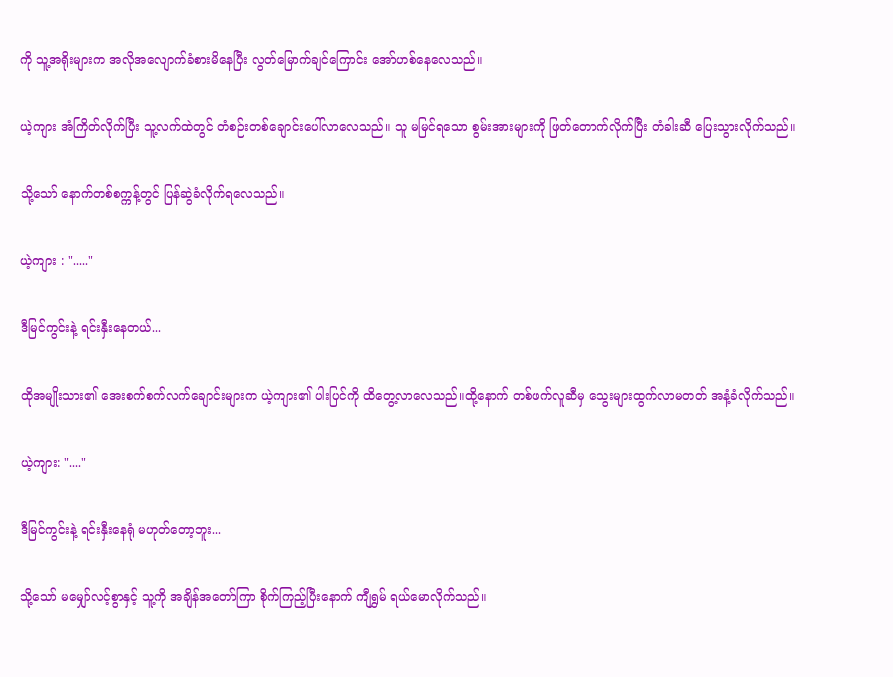ကို သူ့အရိုးများက အလိုအလျောက်ခံစားမိနေပြီး လွတ်မြောက်ချင်ကြောင်း အော်ဟစ်နေလေသည်။

ယဲ့ကျား အံကြိတ်လိုက်ပြီး သူ့လက်ထဲတွင် တံစဉ်းတစ်ချောင်းပေါ်လာလေသည်။ သူ မမြင်ရသော စွမ်းအားများကို ဖြတ်တောက်လိုက်ပြီး တံခါးဆီ ပြေးသွားလိုက်သည်။

သို့သော် နောက်တစ်စက္ကန့်တွင် ပြန်ဆွဲခံလိုက်ရလေသည်။

ယဲ့ကျား : "....."

ဒီမြင်ကွင်းနဲ့ ရင်းနှီးနေတယ်...

ထိုအမျိုးသား၏ အေးစက်စက်လက်ချောင်းများက ယဲ့ကျား၏ ပါးပြင်ကို ထိတွေ့လာလေသည်။ထို့နောက် တစ်ဖက်လူဆီမှ သွေးများထွက်လာမတတ် အနံ့ခံလိုက်သည်။

ယဲ့ကျား: "...."

ဒီမြင်ကွင်းနဲ့ ရင်းနှီးနေရုံ မဟုတ်တော့ဘူး...

သို့သော် မမျှော်လင့်စွာနှင့် သူ့ကို အချိန်အတော်ကြာ စိုက်ကြည့်ပြီးနောက် ကျီရွှမ် ရယ်မောလိုက်သည်။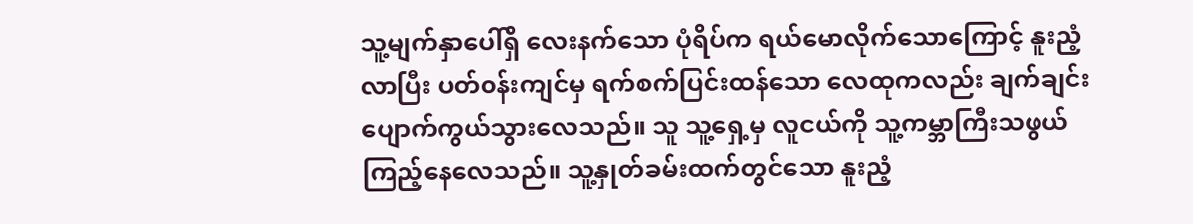သူ့မျက်နှာပေါ်ရှိ လေးနက်သော ပုံရိပ်က ရယ်မောလိုက်သောကြောင့် နူးညံ့လာပြီး ပတ်၀န်းကျင်မှ ရက်စက်ပြင်းထန်သော လေထုကလည်း ချက်ချင်း ပျောက်ကွယ်သွားလေသည်။ သူ သူ့ရှေ့မှ လူငယ်ကို သူ့ကမ္ဘာကြီးသဖွယ် ကြည့်နေလေသည်။ သူ့နှုတ်ခမ်းထက်တွင်သော နူးညံ့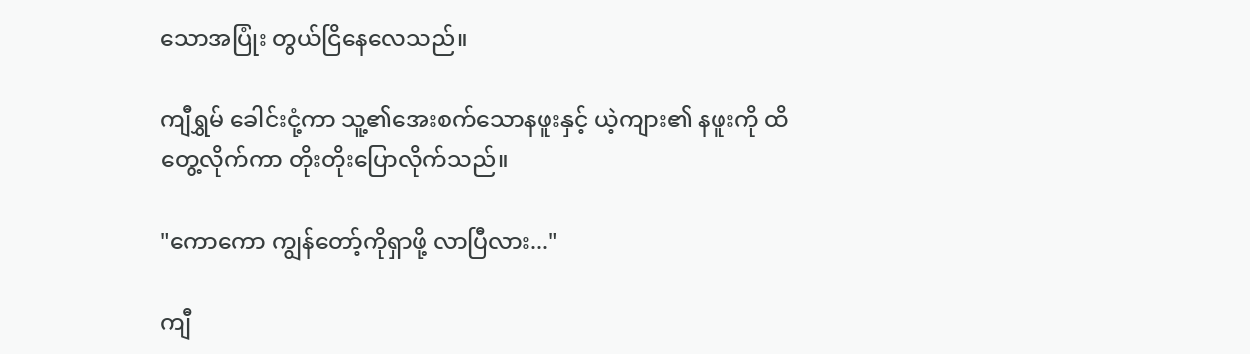သောအပြုံး တွယ်ငြိနေလေသည်။

ကျီရွှမ် ခေါင်းငုံ့ကာ သူ့၏အေးစက်သောနဖူးနှင့် ယဲ့ကျား၏ နဖူးကို ထိတွေ့လိုက်ကာ တိုးတိုးပြောလိုက်သည်။

"ကောကော ကျွန်တော့်ကိုရှာဖို့ လာပြီလား..."

ကျီ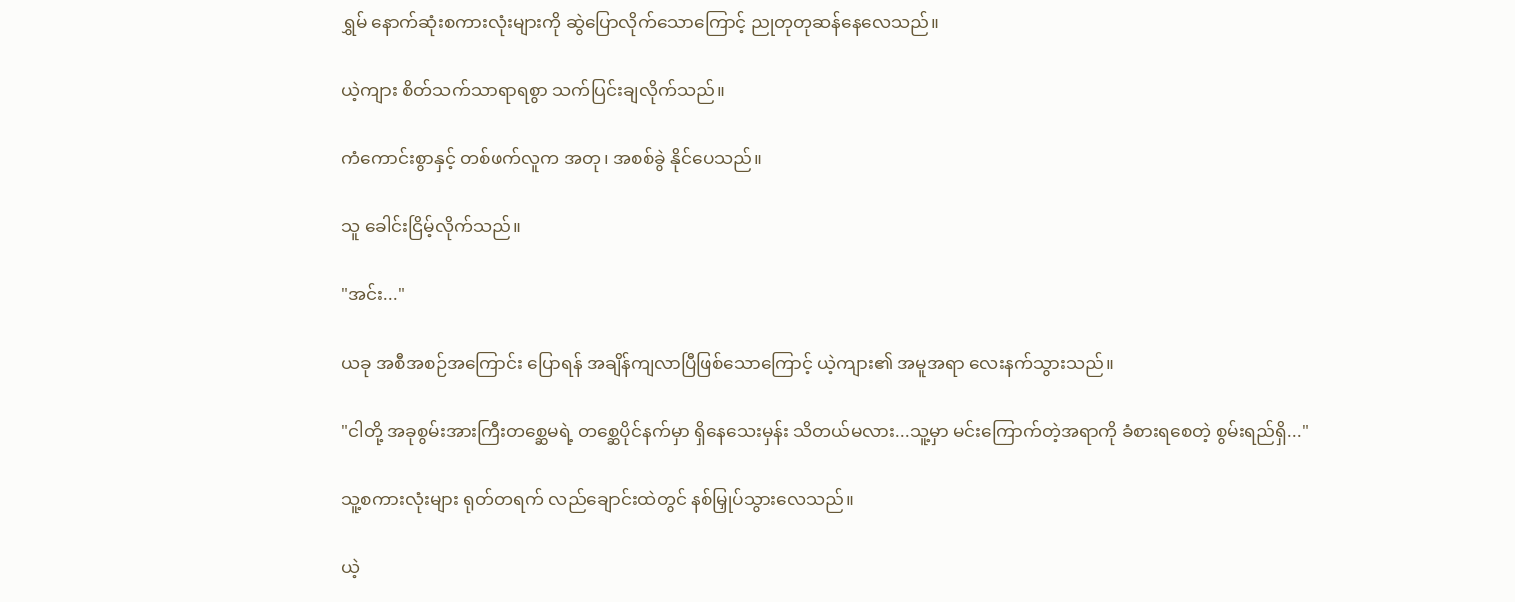ရွှမ် နောက်ဆုံးစကားလုံးများကို ဆွဲပြောလိုက်သောကြောင့် ညုတုတုဆန်နေလေသည်။

ယဲ့ကျား စိတ်သက်သာရာရစွာ သက်ပြင်းချလိုက်သည်။

ကံကောင်းစွာနှင့် တစ်ဖက်လူက အတု၊ အစစ်ခွဲ နိုင်ပေသည်။

သူ ခေါင်းငြိမ့်လိုက်သည်။

"အင်း..."

ယခု အစီအစဉ်အကြောင်း ပြောရန် အချိန်ကျလာပြီဖြစ်သောကြောင့် ယဲ့ကျား၏ အမူအရာ လေးနက်သွားသည်။

"ငါတို့ အခုစွမ်းအားကြီးတစ္ဆေမရဲ့ တစ္ဆေပိုင်နက်မှာ ရှိနေသေးမှန်း သိတယ်မလား...သူ့မှာ မင်းကြောက်တဲ့အရာကို ခံစားရစေတဲ့ စွမ်းရည်ရှိ..."

သူ့စကားလုံးများ ရုတ်တရက် လည်ချောင်းထဲတွင် နစ်မြှုပ်သွားလေသည်။

ယဲ့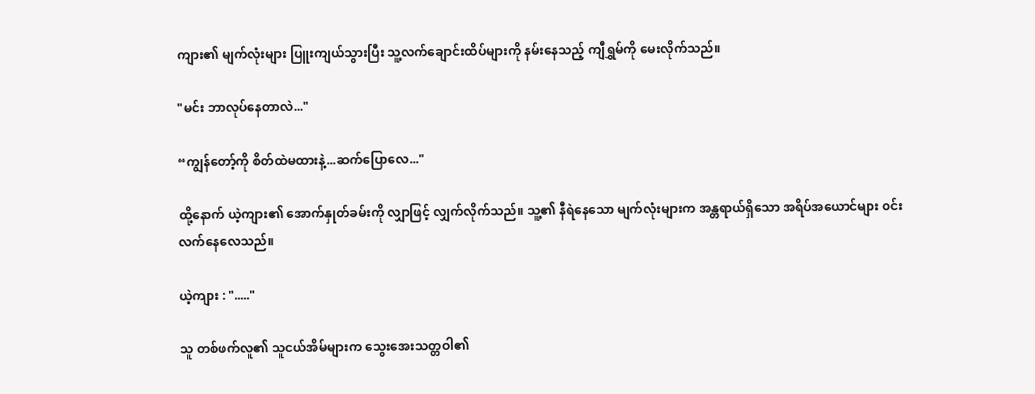ကျား၏ မျက်လုံးများ ပြူးကျယ်သွားပြီး သူ့လက်ချောင်းထိပ်များကို နမ်းနေသည့် ကျီရွှမ်ကို မေးလိုက်သည်။

"မင်း ဘာလုပ်နေတာလဲ..."

“ကျွန်‌တော့်ကို စိတ်ထဲမထားနဲ့...ဆက်ပြောလေ..."

ထို့နောက် ယဲ့ကျား၏ အောက်နှုတ်ခမ်းကို လျှာဖြင့် လျှက်လိုက်သည်။ သူ့၏ နီရဲနေသော မျက်လုံးများက အန္တရာယ်ရှိသော အရိပ်အယောင်များ ၀င်းလက်နေလေသည်။

ယဲ့ကျား : "....."

သူ တစ်ဖက်လူ၏ သူငယ်အိမ်များက သွေးအေးသတ္တဝါ၏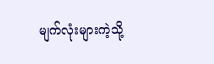မျက်လုံးများကဲ့သို့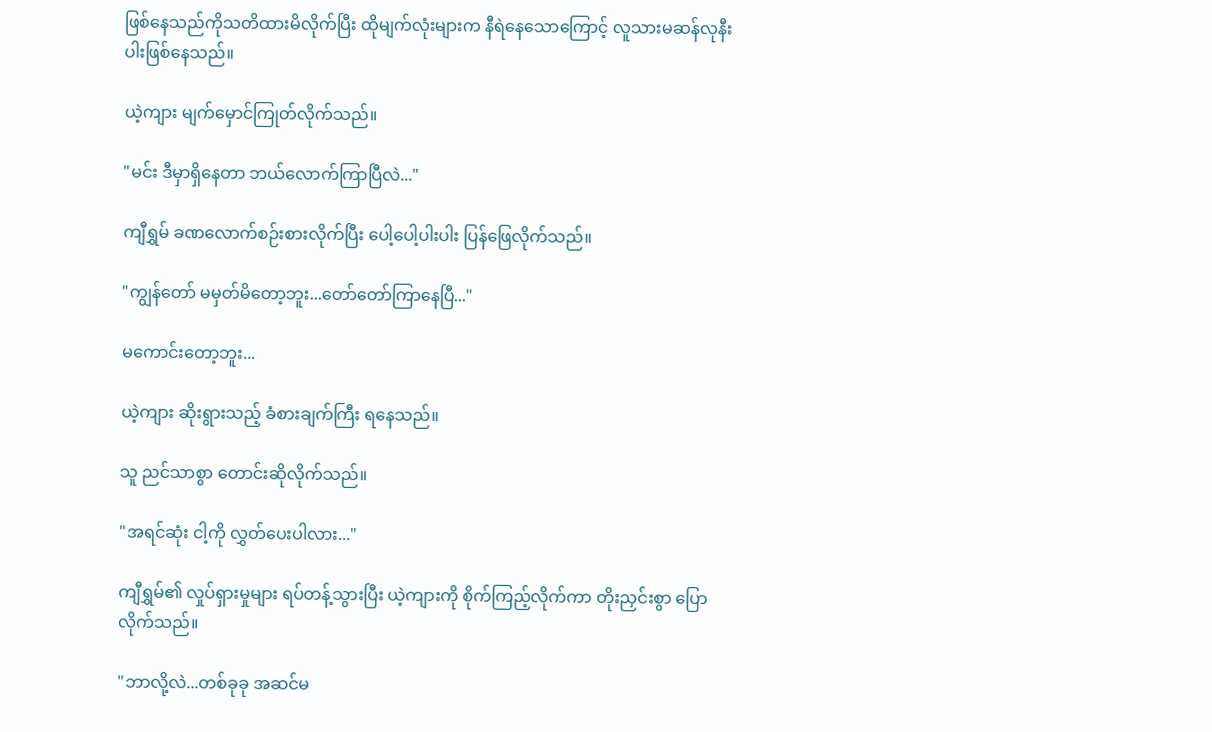ဖြစ်နေသည်ကိုသတိထားမိလိုက်ပြီး ထိုမျက်လုံးများက နီရဲနေသောကြောင့် လူသားမဆန်လုနီးပါးဖြစ်နေသည်။

ယဲ့ကျား မျက်မှောင်ကြုတ်လိုက်သည်။

"မင်း ဒီမှာရှိနေတာ ဘယ်လောက်ကြာပြီလဲ..."

ကျီရွှမ် ခဏလောက်စဉ်းစားလိုက်ပြီး ‌ပေါ့ပေါ့ပါးပါး ပြန်ဖြေလိုက်သည်။

"ကျွန်တော် မမှတ်မိတော့ဘူး...တော်တော်ကြာနေပြီ..."

မကောင်းတော့ဘူး...

ယဲ့ကျား ဆိုးရွားသည့် ခံစားချက်ကြီး ရနေသည်။

သူ ညင်သာစွာ ‌တောင်းဆိုလိုက်သည်။

"အရင်ဆုံး ငါ့ကို လွှတ်ပေးပါလား..."

ကျီရွှမ်၏ လှုပ်ရှားမှုများ ရပ်တန့်သွားပြီး ယဲ့ကျားကို စိုက်ကြည့်လိုက်ကာ တိုးညှင်းစွာ ပြောလိုက်သည်။

"ဘာလို့လဲ...တစ်ခုခု အဆင်မ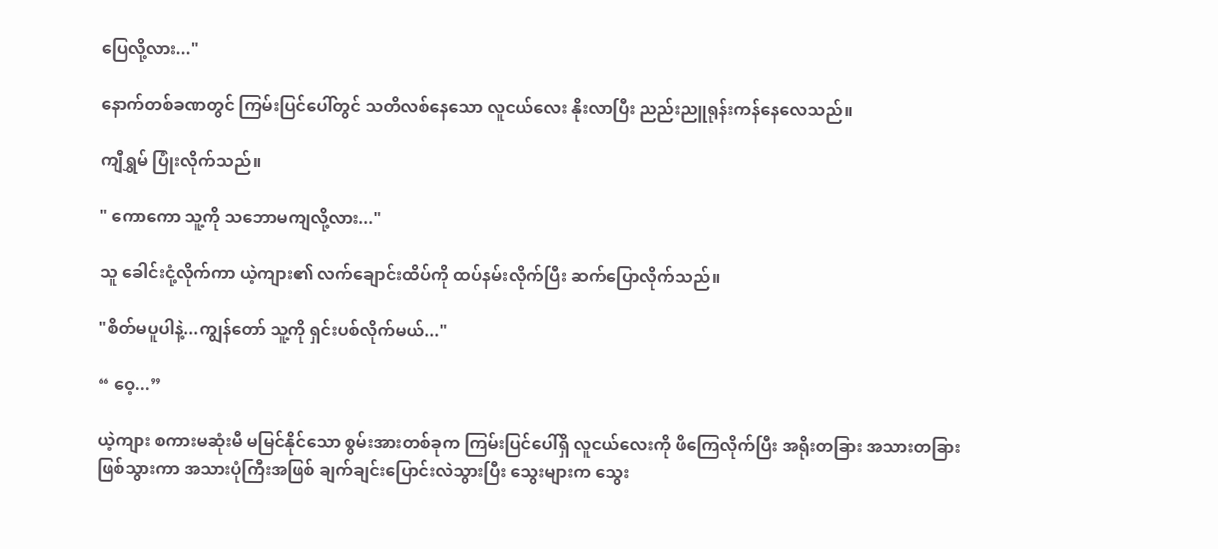ပြေလို့လား..."

နောက်တစ်ခဏတွင် ကြမ်းပြင်ပေါ်တွင် သတိလစ်နေသော လူငယ်လေး နိုးလာပြီး ညည်းညူရုန်းကန်နေလေသည်။

ကျီရွှမ် ပြုံးလိုက်သည်။

" ကောကော သူ့ကို သဘောမကျလို့လား..."

သူ ခေါင်းငုံ့လိုက်ကာ ယဲ့ကျား၏ လက်ချောင်းထိပ်ကို ထပ်နမ်းလိုက်ပြီး ဆက်ပြောလိုက်သည်။

"စိတ်မပူပါနဲ့...ကျွန်တော် သူ့ကို ရှင်းပစ်လိုက်မယ်..."

“ ဝေ့...”

ယဲ့ကျား စကားမဆုံးမီ မမြင်နိုင်သော စွမ်းအားတစ်ခုက ကြမ်းပြင်ပေါ်ရှိ လူငယ်လေးကို ဖိကြေလိုက်ပြီး အရိုးတခြား အသားတခြား ဖြစ်သွားကာ အသားပုံကြီးအဖြစ် ချက်ချင်းပြောင်းလဲသွားပြီး ‌သွေးများက သွေး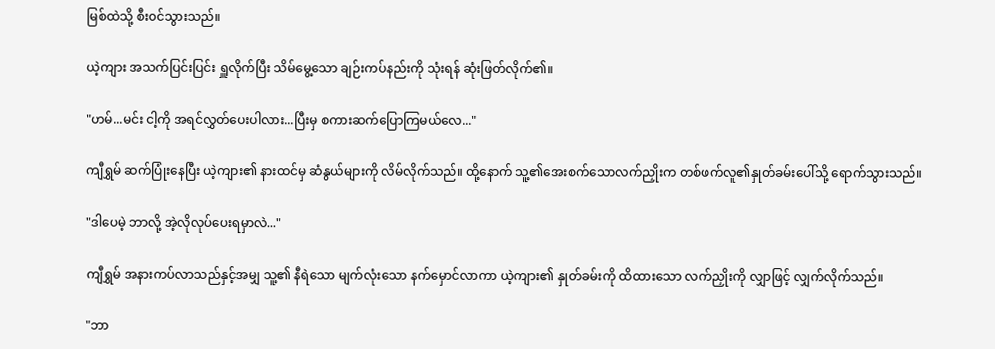မြစ်ထဲသို့ စီး၀င်သွားသည်။

ယဲ့ကျား အသက်ပြင်းပြင်း ရှူလိုက်ပြီး သိမ်မွေ့သော ချဉ်းကပ်နည်းကို သုံးရန် ဆုံးဖြတ်လိုက်၏။

"ဟမ်...မင်း ငါ့ကို အရင်လွှတ်ပေးပါလား...ပြီးမှ စကားဆက်ပြောကြမယ်လေ..."

ကျီရွှမ် ဆက်ပြုံးနေပြီး ယဲ့ကျား၏ နားထင်မှ ဆံနွယ်များကို လိမ်လိုက်သည်။ ထို့နောက် သူ့၏အေးစက်သောလက်ညှိုးက တစ်ဖက်လူ၏နှုတ်ခမ်းပေါ်သို့ ရောက်သွားသည်။

"ဒါပေမဲ့ ဘာလို့ အဲ့လိုလုပ်ပေးရမှာလဲ..."

ကျီရွှမ် အနားကပ်လာသည်နှင့်အမျှ သူ့၏ နီရဲသော မျက်လုံးသော နက်မှောင်လာကာ ယဲ့ကျား၏ နှုတ်ခမ်းကို ထိထားသော လက်ညှိုးကို လျှာဖြင့် လျှက်လိုက်သည်။

"ဘာ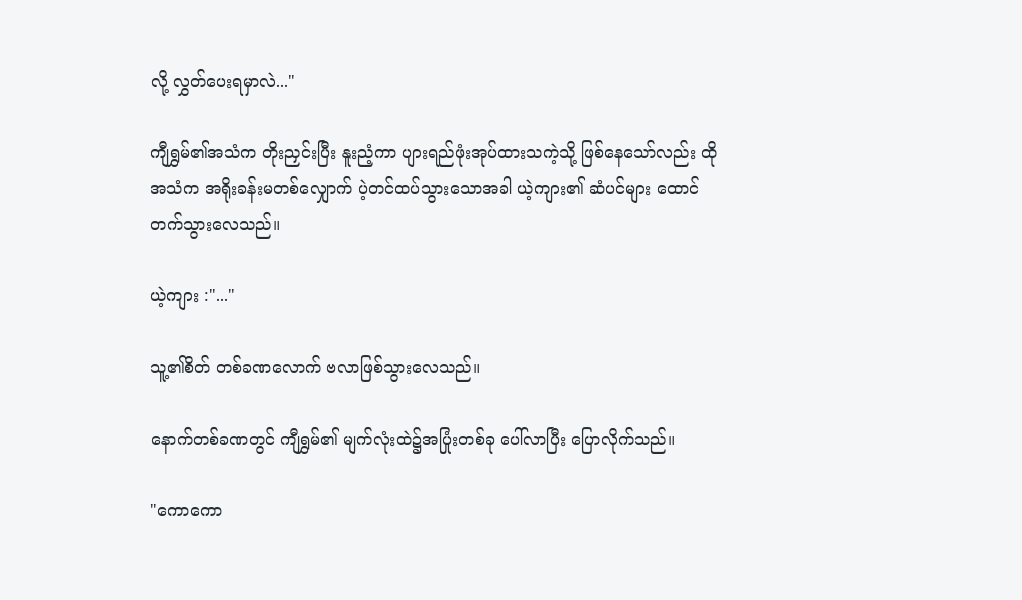လို့ လွှတ်ပေးရမှာလဲ..."

ကျီရွှမ်၏အသံက တိုးညှင်းပြီး နူးညံ့ကာ ပျားရည်ဖုံးအုပ်ထားသကဲ့သို့ ဖြစ်နေသော်လည်း ထိုအသံက အရိုးခန်းမတစ်လျှောက် ပဲ့တင်ထပ်သွားသောအခါ ယဲ့ကျား၏ ဆံပင်များ ထောင်တက်သွားလေသည်။

ယဲ့ကျား :"..."

သူ့၏စိတ် တစ်ခဏလောက် ဗလာဖြစ်သွားလေသည်။

နောက်တစ်ခဏတွင် ကျီရွှမ်၏ မျက်လုံးထဲ၌အပြုံးတစ်ခု ပေါ်လာပြီး ပြောလိုက်သည်။

"ကောကော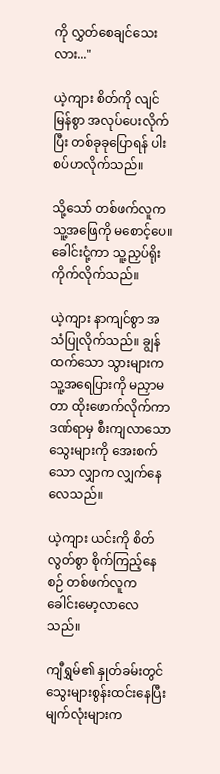ကို လွှတ်စေချင်သေးလား..."

ယဲ့ကျား စိတ်ကို လျင်မြန်စွာ အလုပ်ပေးလိုက်ပြီး တစ်ခုခုပြောရန် ပါးစပ်ဟလိုက်သည်။

သို့သော် တစ်ဖက်လူက သူ့အဖြေကို မစောင့်ပေ။ ခေါင်းငုံ့ကာ သူ့ညှပ်ရိုးကိုက်လိုက်သည်။

ယဲ့ကျား နာကျင်စွာ အသံပြုလိုက်သည်။ ချွန်ထက်သော သွားများက သူ့အရေပြားကို မညှာမတာ ထိုးဖောက်လိုက်ကာ ဒဏ်ရာမှ စီးကျလာသော သွေးများကို အေးစက်သော လျှာက လျှက်နေလေသည်။

ယဲ့ကျား ယင်းကို စိတ်လွတ်စွာ စိုက်ကြည့်နေစဉ် တစ်ဖက်လူက ခေါင်းမော့လာလေသည်။

ကျီရွှမ်၏ နှုတ်ခမ်းတွင် သွေးများစွန်းထင်းနေပြီး မျက်လုံးများက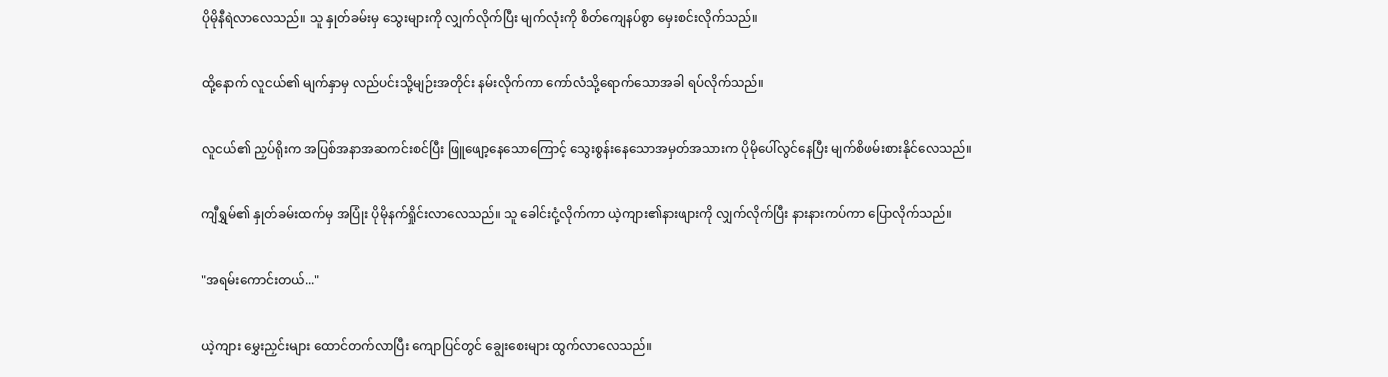ပိုမိုနီရဲလာလေသည်။ သူ နှုတ်ခမ်းမှ သွေးများကို လျှက်လိုက်ပြီး မျက်လုံးကို စိတ်ကျေနပ်စွာ မှေးစင်းလိုက်သည်။

ထို့နောက် လူငယ်၏ မျက်နှာမှ လည်ပင်းသို့မျဉ်းအတိုင်း နမ်းလိုက်ကာ ကော်လံသို့ရောက်သောအခါ ရပ်လိုက်သည်။

လူငယ်၏ ညှပ်ရိုးက အပြစ်အနာအဆကင်းစင်ပြီး ဖြူ‌‌ဖျော့နေသောကြောင့် သွေးစွန်းနေသောအမှတ်အသားက ပိုမိုပေါ်လွင်နေပြီး မျက်စိဖမ်းစားနိုင်လေသည်။

ကျီရွှမ်၏ နှုတ်ခမ်းထက်မှ အပြုံး ပိုမိုနက်ရှိုင်းလာလေသည်။ သူ ခေါင်းငုံ့လိုက်ကာ ယဲ့ကျား၏နားဖျားကို လျှက်လိုက်ပြီး နားနားကပ်ကာ ပြောလိုက်သည်။

"အရမ်းကောင်းတယ်..."

ယဲ့ကျား မွှေးညှင်းများ ‌ထောင်တက်လာပြီး ကျောပြင်တွင် ချွေးစေးများ ထွက်လာလေသည်။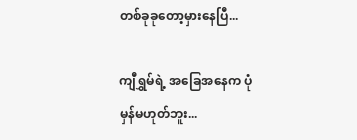တစ်ခုခုတော့မှားနေပြီ...

ကျီရွှမ်ရဲ့ အခြေအနေက ပုံမှန်မဟုတ်ဘူး...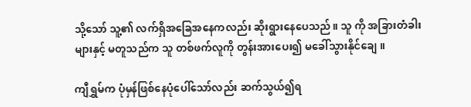သို့သော် သူ့၏ လက်ရှိအခြေအနေကလည်း ဆိုးရွားနေပေသည်။ သူ ကို အခြားတံခါးများနှင့် မတူသည်က သူ တစ်ဖက်လူကို တွန်းအားပေး၍ မခေါ်သွားနိုင်ချေ။

ကျီရွှမ်က ပုံမှန်ဖြစ်နေပုံပေါ်သော်လည်း ဆက်သွယ်၍ရ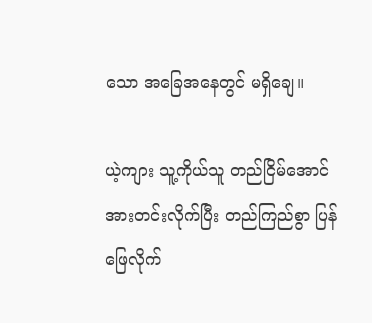သော အခြေအနေတွင် မရှိချေ။

ယဲ့ကျား သူ့ကိုယ်သူ တည်ငြိမ်အောင် အားတင်းလိုက်ပြီး တည်ကြည်စွာ ပြန်ဖြေလိုက်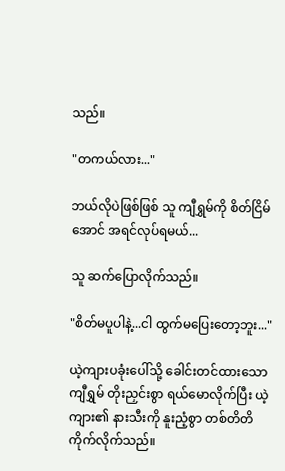သည်။

"တကယ်လား..."

ဘယ်လိုပဲဖြစ်ဖြစ် သူ ကျီရွှမ်ကို စိတ်ငြိမ်အောင် အရင်လုပ်ရမယ်...

သူ ဆက်ပြောလိုက်သည်။

"စိတ်မပူပါနဲ့...ငါ ထွက်မပြေးတော့ဘူး..."

ယဲ့ကျားပခုံးပေါ်သို့ ခေါင်းတင်ထားသော ကျီရွှမ် တိုးညှင်းစွာ ရယ်မောလိုက်ပြီး ယဲ့ကျား၏ နားသီးကို နူးညံ့စွာ တစ်တိတိကိုက်လိုက်သည်။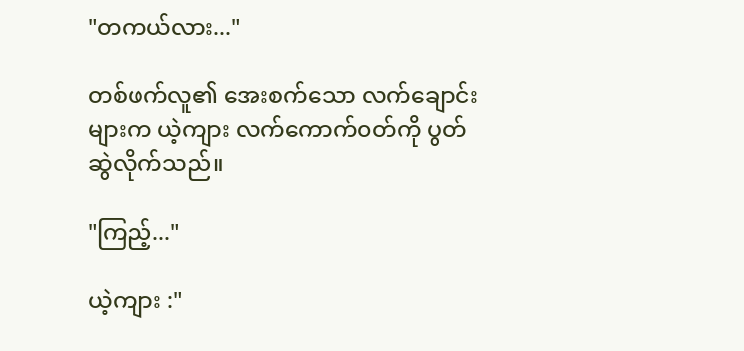"တကယ်လား..."

တစ်ဖက်လူ၏ ‌အေးစက်သော လက်‌ချောင်းများက ယဲ့ကျား လက်ကောက်၀တ်ကို ပွတ်ဆွဲလိုက်သည်။

"ကြည့်..."

ယဲ့ကျား :"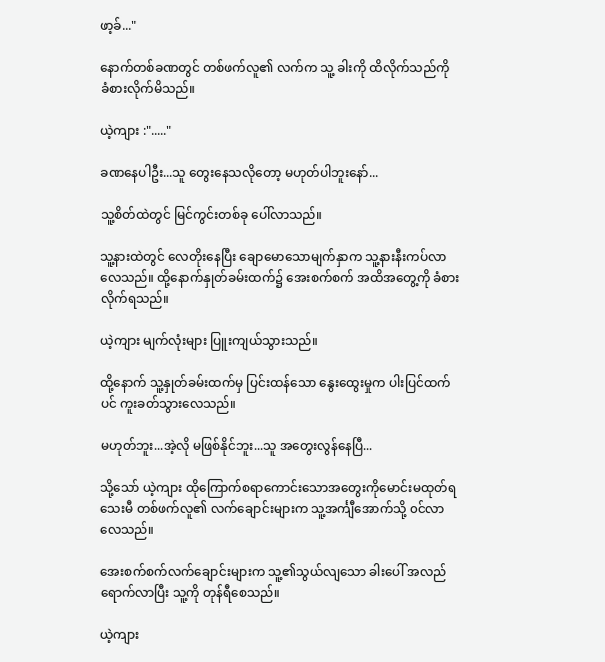ဖာ့ခ်..."

နောက်တစ်ခဏတွင် တစ်ဖက်လူ၏ လက်က သူ့ ခါးကို ထိလိုက်သည်ကို ခံစားလိုက်မိသည်။

ယဲ့ကျား :"....."

ခဏနေပါဦး...သူ တွေးနေသလိုတော့ မဟုတ်ပါဘူးနော်...

သူ့စိတ်ထဲတွင် မြင်ကွင်းတစ်ခု ပေါ်လာသည်။

သူ့နားထဲတွင် လေတိုးနေပြီး ချောမောသောမျက်နှာက သူ့နားနီးကပ်လာလေသည်။ ထို့နောက်နှုတ်ခမ်းထက်၌ အေးစက်စက် အထိအတွေ့ကို ခံစားလိုက်ရသည်။

ယဲ့ကျား မျက်လုံးများ ပြူးကျယ်သွားသည်။

ထို့နောက် သူ့နှုတ်ခမ်းထက်မှ ပြင်းထန်သော နွေးထွေးမှုက ပါးပြင်ထက်ပင် ကူးခတ်သွားလေသည်။

မဟုတ်ဘူး...အဲ့လို မဖြစ်နိုင်ဘူး...သူ အတွေးလွန်နေပြီ...

သို့သော် ယဲ့ကျား ထိုကြောက်စရာကောင်းသောအတွေးကိုမောင်းမထုတ်ရသေးမီ တစ်ဖက်လူ၏ လက်ချောင်းများက သူ့အင်္ကျီအောက်သို့ ၀င်လာလေသည်။

အေးစက်စက်လက်ချောင်းများက သူ့၏သွယ်လျသော ခါးပေါ် အလည်ရောက်လာပြီး သူ့ကို တုန်ရီစေသည်။

ယဲ့ကျား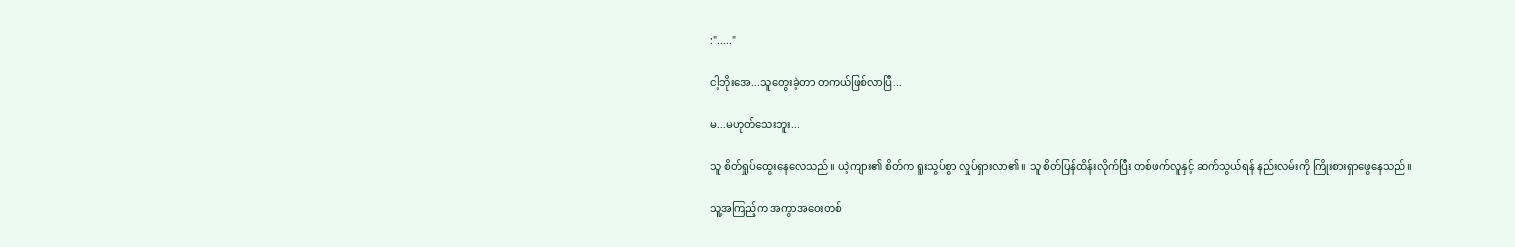:"....."

ငါ့ဘိုးအေ...သူတွေးခဲ့တာ တကယ်ဖြစ်လာပြီ...

မ...မဟုတ်သေးဘူး...

သူ စိတ်ရှုပ်ထွေးနေလေသည်။ ယဲ့ကျား၏ စိတ်က ရူးသွပ်စွာ လှုပ်ရှားလာ၏။ သူ စိတ်ပြန်ထိန်းလိုက်ပြီး တစ်ဖက်လူနှင့် ဆက်သွယ်ရန် နည်းလမ်းကို ကြိုးစားရှာဖွေနေသည်။

သူ့အကြည့်က အ‌ကွာအဝေးတစ်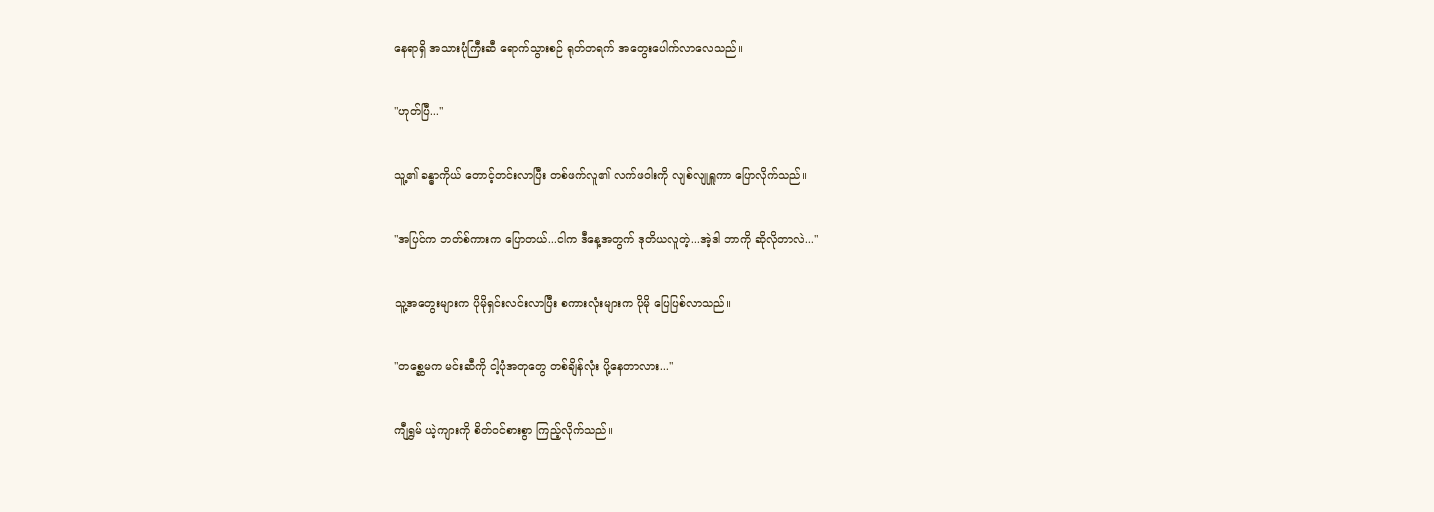နေရာရှိ အသားပုံကြီးဆီ ရောက်သွားစဉ် ရုတ်တရက် အတွေးပေါက်လာလေသည်။

"ဟုတ်ပြီ..."

သူ့၏ ခန္ဓာကိုယ် တောင့်တင်းလာပြီး တစ်ဖက်လူ၏ လက်ဖဝါးကို လျစ်လျုရှူကာ ပြောလိုက်သည်။

"အပြင်က ဘတ်စ်ကားက ပြောတယ်...ငါက ဒီနေ့အတွက် ဒုတိယလူတဲ့...အဲ့ဒါ ဘာကို ဆိုလိုတာလဲ..."

သူ့အတွေးများက ပိုမိုရှင်းလင်းလာပြီး စကားလုံးများက ပိုမို ပြေပြစ်လာသည်။

"တ‌စ္ဆေမက မင်းဆီကို ငါ့ပုံအတုတွေ တစ်ချိန်လုံး ပို့နေတာလား..."

ကျီရွှမ် ယဲ့ကျားကို စိတ်၀င်စားစွာ ကြည့်လိုက်သည်။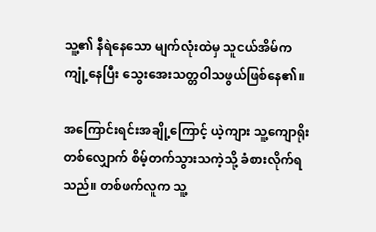သူ့၏ နီရဲနေသော မျက်လုံးထဲမှ သူငယ်အိမ်က ကျုံ့နေပြီး သွေးအေးသတ္တဝါသဖွယ်ဖြစ်နေ၏။

အကြောင်းရင်းအချို့ကြောင့် ယဲ့ကျား သူ့ကျောရိုးတစ်လျှောက် စိမ့်တက်သွားသကဲ့သို့ ခံစားလိုက်ရသည်။ တစ်ဖက်လူက သူ့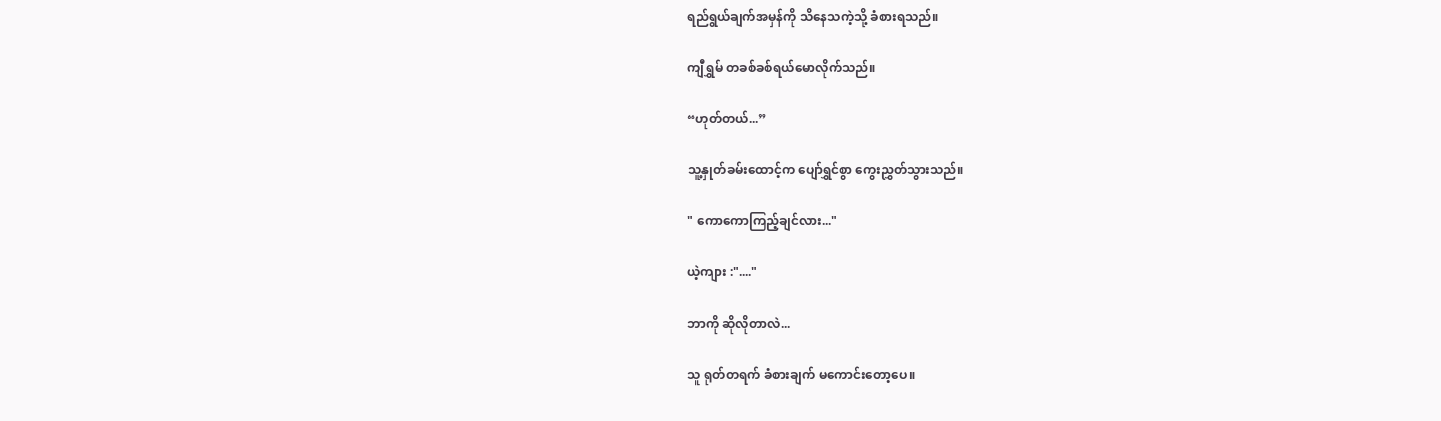ရည်ရွယ်ချက်အမှန်ကို သိနေသကဲ့သို့ ခံစားရသည်။

ကျီရွှမ် တခစ်ခစ်ရယ်မောလိုက်သည်။

“ဟုတ်တယ်...”

သူ့နှုတ်ခမ်းထောင့်က ပျော်ရွှင်စွာ ကွေးညွှတ်သွားသည်။

" ကောကောကြည့်ချင်လား..."

ယဲ့ကျား :"...."

ဘာကို ဆိုလိုတာလဲ...

သူ ရုတ်တရက် ခံစားချက် မကောင်းတော့ပေ။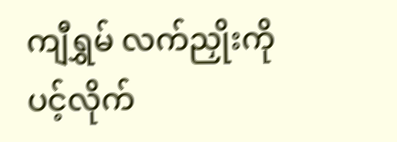ကျီရွှမ် လက်ညှိုးကို ပင့်လိုက်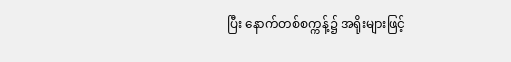ပြီး နောက်တစ်စက္ကန့်၌ အရိုးများဖြင့်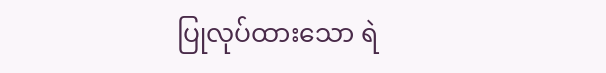ပြုလုပ်ထားသော ရဲ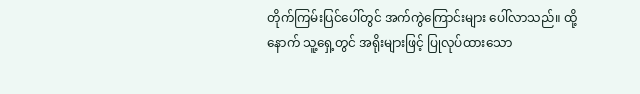တိုက်ကြမ်းပြင်ပေါ်တွင် အက်ကွဲကြောင်းများ ပေါ်လာသည်။ ထို့နောက် သူ့ရှေ့တွင် အရိုးများဖြင့် ပြုလုပ်ထားသော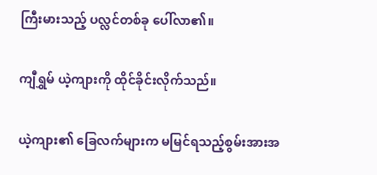ကြီးမားသည့် ပလ္လင်တစ်ခု ပေါ်လာ၏။

ကျီရွှမ် ယဲ့ကျားကို ထိုင်ခိုင်းလိုက်သည်။

ယဲ့ကျား၏ ခြေလက်များက မမြင်ရသည့်စွမ်းအားအ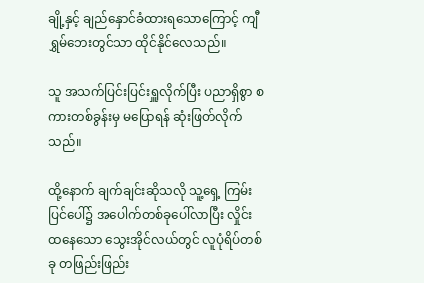ချို့နှင့် ချည်နှောင်ခံထားရသောကြောင့် ကျီရွှမ်ဘေးတွင်သာ ထိုင်နိုင်လေသည်။

သူ အသက်ပြင်းပြင်းရှူလိုက်ပြီး ပညာရှိစွာ စကားတစ်ခွန်းမှ မပြောရန် ဆုံးဖြတ်လိုက်သည်။

ထို့နောက် ချက်ချင်းဆိုသလို သူ့ရှေ့ ကြမ်းပြင်ပေါ်၌ အပေါက်တစ်ခုပေါ်လာပြီး လှိုင်းထနေသော သွေးအိုင်လယ်တွင် လူပုံရိပ်တစ်ခု တဖြည်းဖြည်း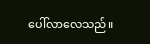ပေါ်လာလေသည်။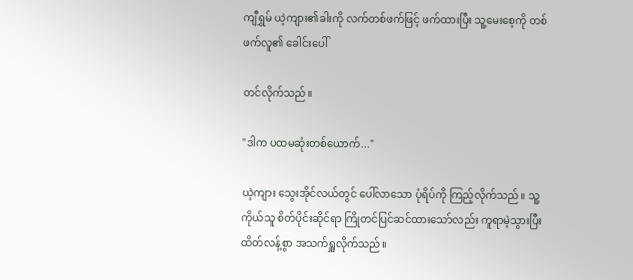ကျီရွှမ် ယဲ့ကျား၏ခါးကို လက်တစ်ဖက်ဖြင့် ဖက်ထားပြီး သူ့မေးစေ့ကို တစ်ဖက်လူ၏ ခေါင်းပေါ်

တင်လိုက်သည်။

"ဒါက ပထမဆုံးတစ်ယောက်..."

ယဲ့ကျား သွေးအိုင်လယ်တွင် ပေါ်လာသော ပုံရိပ်ကို ကြည့်လိုက်သည်။ သူ့ကိုယ်သူ စိတ်ပိုင်းဆိုင်ရာ ကြိုတင်ပြင်ဆင်ထားသော်လည်း ကူရာမဲ့သွားပြီး ထိတ်လန့်စွာ အသက်ရှူလိုက်သည်။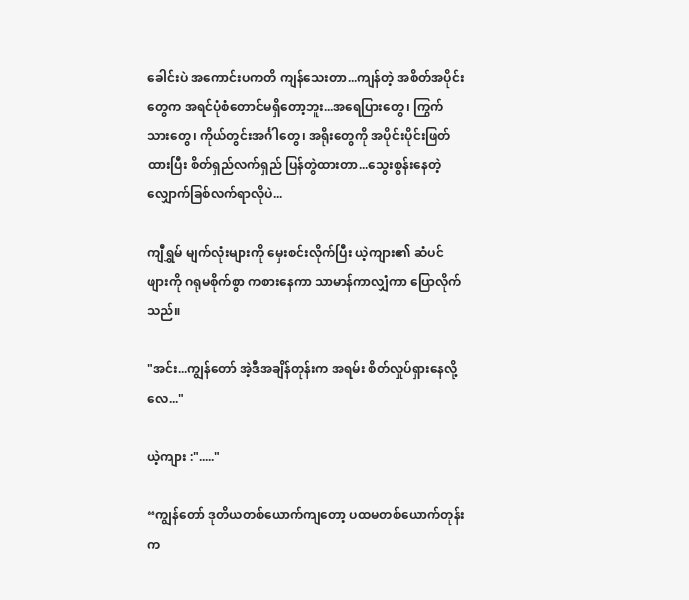ခေါင်းပဲ အကောင်းပကတိ ကျန်သေးတာ...ကျန်တဲ့ အစိတ်အပိုင်းတွေက အရင်ပုံစံတောင်မရှိ‌တော့ဘူး...အရေပြားတွေ၊ ကြွက်သားတွေ၊ ကိုယ်တွင်းအင်္ဂါတွေ၊ အရိုးတွေကို အပိုင်းပိုင်းဖြတ်ထားပြီး စိတ်ရှည်လက်ရှည် ပြန်တွဲထားတာ...သွေးစွန်းနေတဲ့ လျှောက်ခြစ်လက်ရာလိုပဲ...

ကျီရွှမ် မျက်လုံးများကို မှေးစင်းလိုက်ပြီး ယဲ့ကျား၏ ဆံပင်ဖျားကို ဂရုမစိုက်စွာ ကစားနေကာ သာမာန်ကာလျှံကာ ပြောလိုက်သည်။

"အင်း...ကျွန်တော် အဲ့ဒီအချိန်တုန်းက အရမ်း စိတ်လှုပ်ရှားနေလို့လေ..."

ယဲ့ကျား :"....."

“ကျွန်‌တော် ဒုတိယတစ်ယောက်ကျ‌တော့ ပထမတစ်ယောက်တုန်းက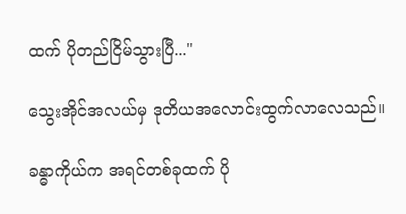ထက် ပိုတည်ငြိမ်သွားပြီ..."

သွေးအိုင်အလယ်မှ ဒုတိယအလောင်းထွက်လာလေသည်။

ခန္ဓာကိုယ်က အရင်တစ်ခုထက် ပို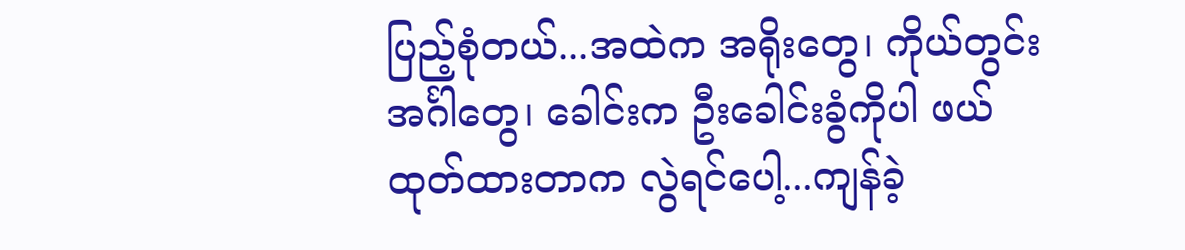ပြည့်စုံတယ်...အထဲက အရိုးတွေ၊ ကိုယ်တွင်းအင်္ဂါတွေ၊ ခေါင်းက ဦးခေါင်းခွံကိုပါ ဖယ်ထုတ်ထားတာက လွဲရင်ပေါ့...ကျန်ခဲ့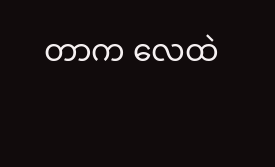တာက လေထဲ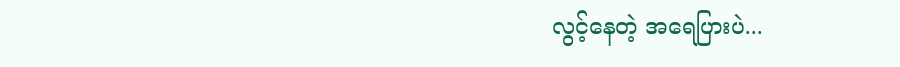လွင့်နေတဲ့ အရေပြားပဲ...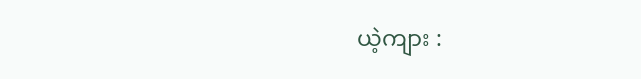ယဲ့ကျား :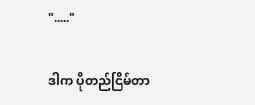"....."

ဒါက ပိုတည်ငြိမ်တာ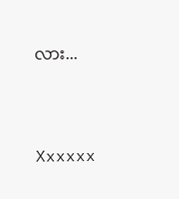လား...



Xxxxxx